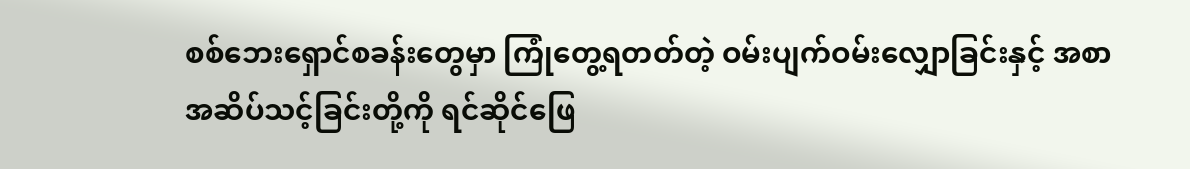စစ်ဘေးရှောင်စခန်းတွေမှာ ကြုံတွေ့ရတတ်တဲ့ ဝမ်းပျက်ဝမ်းလျှောခြင်းနှင့် အစာ အဆိပ်သင့်ခြင်းတို့ကို ရင်ဆိုင်ဖြေ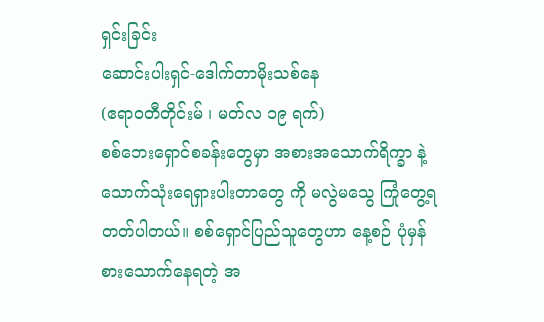ရှင်းခြင်း
ဆောင်းပါးရှင်-ဒေါက်တာမိုးသစ်နေ
(ဧရာ၀တီတိုင်းမ် ၊ မတ်လ ၁၉ ရက်)
စစ်ဘေးရှောင်စခန်းတွေမှာ အစားအသောက်ရိက္ခာ နဲ့ သောက်သုံးရေရှားပါးတာတွေ ကို မလွဲမသွေ ကြုံတွေ့ရတတ်ပါတယ်။ စစ်ရှောင်ပြည်သူတွေဟာ နေ့စဉ် ပုံမှန် စားသောက်နေရတဲ့ အ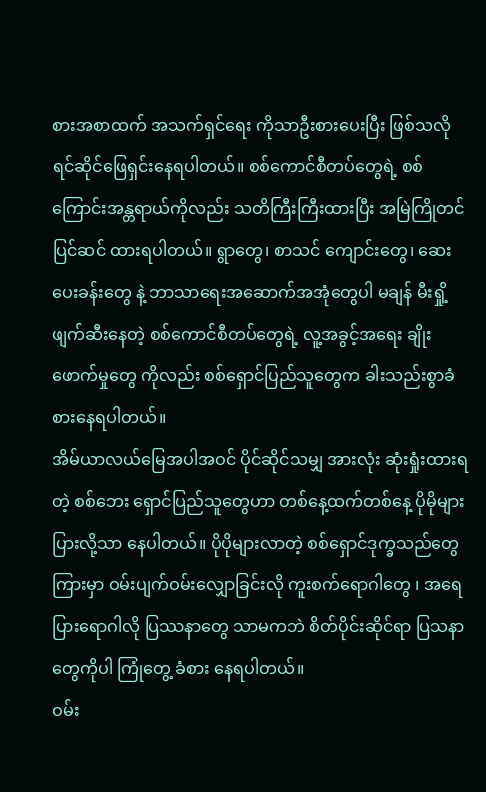စားအစာထက် အသက်ရှင်ရေး ကိုသာဦးစားပေးပြီး ဖြစ်သလို ရင်ဆိုင်ဖြေရှင်းနေရပါတယ်။ စစ်ကောင်စီတပ်တွေရဲ့ စစ်ကြောင်းအန္တရာယ်ကိုလည်း သတိကြီးကြီးထားပြီး အမြဲကြိုတင်ပြင်ဆင် ထားရပါတယ်။ ရွာတွေ၊ စာသင် ကျောင်းတွေ၊ ဆေးပေးခန်းတွေ နဲ့ ဘာသာရေးအဆောက်အအုံတွေပါ မချန် မီးရှို့ဖျက်ဆီးနေတဲ့ စစ်ကောင်စီတပ်တွေရဲ့ လူ့အခွင့်အရေး ချိုးဖောက်မှုတွေ ကိုလည်း စစ်ရှောင်ပြည်သူတွေက ခါးသည်းစွာခံစားနေရပါတယ်။
အိမ်ယာလယ်မြေအပါအဝင် ပိုင်ဆိုင်သမျှ အားလုံး ဆုံးရှုံးထားရတဲ့ စစ်ဘေး ရှောင်ပြည်သူတွေဟာ တစ်နေ့ထက်တစ်နေ့ ပိုမိုများပြားလို့သာ နေပါတယ်။ ပိုပိုများလာတဲ့ စစ်ရှောင်ဒုက္ခသည်တွေကြားမှာ ဝမ်းပျက်ဝမ်းလျှောခြင်းလို ကူးစက်ရောဂါတွေ ၊ အရေပြားရောဂါလို ပြဿနာတွေ သာမကဘဲ စိတ်ပိုင်းဆိုင်ရာ ပြသနာတွေကိုပါ ကြုံတွေ့ ခံစား နေရပါတယ်။
ဝမ်း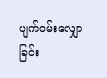ပျက်ဝမ်းလျှောခြင်း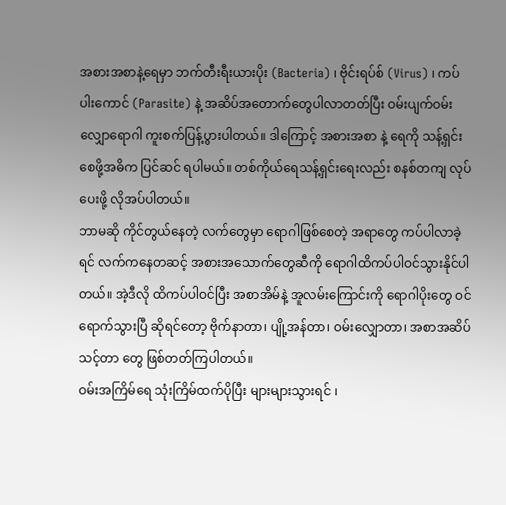အစားအစာနဲ့ရေမှာ ဘက်တီးရီးယားပိုး (Bacteria) ၊ ဗိုင်းရပ်စ် (Virus) ၊ ကပ်ပါးကောင် (Parasite) နဲ့ အဆိပ်အတောက်တွေပါလာတတ်ပြီး ဝမ်းပျက်ဝမ်းလျှောရောဂါ ကူးစက်ပြန့်ပွားပါတယ်။ ဒါကြောင့် အစားအစာ နဲ့ ရေကို သန့်ရှင်းစေဖို့အဓိက ပြင်ဆင် ရပါမယ်။ တစ်ကိုယ်ရေသန့်ရှင်းရေးလည်း စနစ်တကျ လုပ်ပေးဖို့ လိုအပ်ပါတယ်။
ဘာမဆို ကိုင်တွယ်နေတဲ့ လက်တွေမှာ ရောဂါဖြစ်စေတဲ့ အရာတွေ ကပ်ပါလာခဲ့ရင် လက်ကနေတဆင့် အစားအသောက်တွေဆီကို ရောဂါထိကပ်ပါဝင်သွားနိုင်ပါတယ်။ အဲ့ဒီလို ထိကပ်ပါဝင်ပြီး အစာအိမ်နဲ့ အူလမ်းကြောင်းကို ရောဂါပိုးတွေ ဝင်ရောက်သွားပြီ ဆိုရင်တော့ ဗိုက်နာတာ၊ ပျို့အန်တာ၊ ဝမ်းလျှောတာ၊ အစာအဆိပ်သင့်တာ တွေ ဖြစ်တတ်ကြပါတယ်။
ဝမ်းအကြိမ်ရေ သုံးကြိမ်ထက်ပိုပြီး များများသွားရင် ၊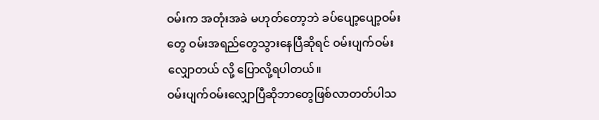ဝမ်းက အတုံးအခဲ မဟုတ်တော့ဘဲ ခပ်ပျော့ပျော့ဝမ်းတွေ ဝမ်းအရည်တွေသွားနေပြီဆိုရင် ဝမ်းပျက်ဝမ်းလျှောတယ် လို့ ပြောလို့ရပါတယ်။
ဝမ်းပျက်ဝမ်းလျှောပြီဆိုဘာတွေဖြစ်လာတတ်ပါသ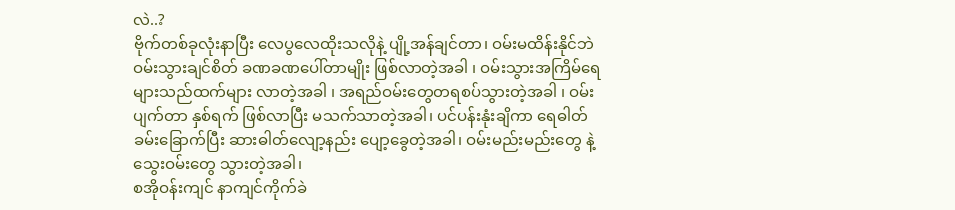လဲ..?
ဗိုက်တစ်ခုလုံးနာပြီး လေပွလေထိုးသလိုနဲ့ ပျို့အန်ချင်တာ၊ ဝမ်းမထိန်းနိုင်ဘဲ ဝမ်းသွားချင်စိတ် ခဏခဏပေါ်တာမျိုး ဖြစ်လာတဲ့အခါ ၊ ဝမ်းသွားအကြိမ်ရေ များသည်ထက်များ လာတဲ့အခါ ၊ အရည်ဝမ်းတွေတရစပ်သွားတဲ့အခါ ၊ ဝမ်းပျက်တာ နှစ်ရက် ဖြစ်လာပြီး မသက်သာတဲ့အခါ၊ ပင်ပန်းနုံးချိကာ ရေဓါတ်ခမ်းခြောက်ပြီး ဆားဓါတ်လျော့နည်း ပျော့ခွေတဲ့အခါ၊ ဝမ်းမည်းမည်းတွေ နဲ့ သွေးဝမ်းတွေ သွားတဲ့အခါ၊
စအိုဝန်းကျင် နာကျင်ကိုက်ခဲ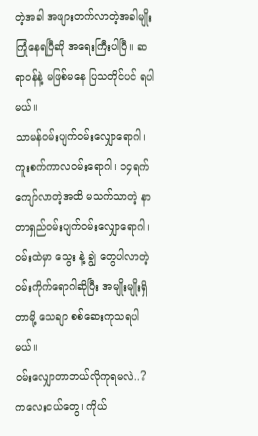တဲ့အခါ အဖျားတက်လာတဲ့အခါမျိုး ကြုံနေရပြီဆို အရေးကြီးပါပြီ။ ဆရာဝန်နဲ့ မဖြစ်မနေ ပြသတိုင်ပင် ရပါမယ်။
သာမန်ဝမ်းပျက်ဝမ်းလျှောရောဂါ၊ ကူးစက်ကာလဝမ်းရောဂါ၊ ၁၄ရက် ကျော်လာတဲ့အထိ မသက်သာတဲ့ နာတာရှည်ဝမ်းပျက်ဝမ်းလျှောရောဂါ၊ ဝမ်းထဲမှာ သွေး နဲ့ ချွဲ တွေပါလာတဲ့ ဝမ်းကိုက်ရောဂါဆိုပြီး အမျိုးမျိုးရှိတာမို့ သေချာ စစ်ဆေးကုသရပါမယ်။
ဝမ်းလျှောတာဘယ်လိုကုရမလဲ..?
ကလေးငယ်တွေ၊ ကိုယ်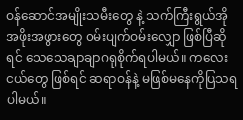ဝန်ဆောင်အမျိုးသမီးတွေ နဲ့ သက်ကြီးရွယ်အို အဖိုးအဖွားတွေ ၀မ်းပျက်ဝမ်းလျှော ဖြစ်ပြီဆိုရင် သေသေချာချာဂရုစိုက်ရပါမယ်။ ကလေးငယ်တွေ ဖြစ်ရင် ဆရာဝန်နဲ့ မဖြစ်မနေကိုပြသရပါမယ်။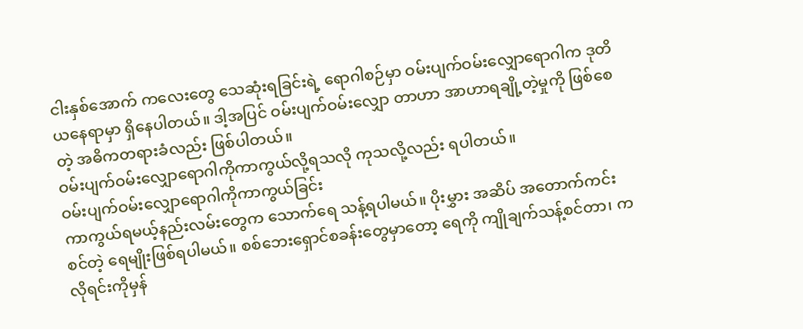ငါးနှစ်အောက် ကလေးတွေ သေဆုံးရခြင်းရဲ့ ရောဂါစဉ်မှာ ဝမ်းပျက်ဝမ်းလျှောရောဂါက ဒုတိယနေရာမှာ ရှိနေပါတယ်။ ဒါ့အပြင် ဝမ်းပျက်ဝမ်းလျှော တာဟာ အာဟာရချို့တဲ့မှုကို ဖြစ်စေတဲ့ အဓိကတရားခံလည်း ဖြစ်ပါတယ်။
ဝမ်းပျက်ဝမ်းလျှောရောဂါကိုကာကွယ်လို့ရသလို ကုသလို့လည်း ရပါတယ်။
ဝမ်းပျက်ဝမ်းလျှောရောဂါကိုကာကွယ်ခြင်း
ကာကွယ်ရမယ့်နည်းလမ်းတွေက သောက်ရေ သန့်ရပါမယ်။ ပိုးမွှား အဆိပ် အတောက်ကင်းစင်တဲ့ ရေမျိုးဖြစ်ရပါမယ်။ စစ်ဘေးရှောင်စခန်းတွေမှာတော့ ရေကို ကျိုချက်သန့်စင်တာ၊ ကလိုရင်းကိုမှန်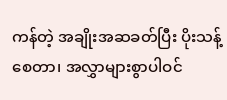ကန်တဲ့ အချိုးအဆခတ်ပြီး ပိုးသန့်စေတာ၊ အလွှာများစွာပါဝင်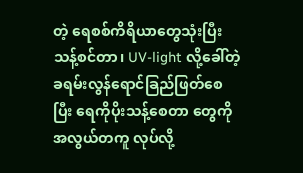တဲ့ ရေစစ်ကိရိယာတွေသုံးပြီး သန့်စင်တာ၊ UV-light လို့ခေါ်တဲ့ ခရမ်းလွန်ရောင်ခြည်ဖြတ်စေပြီး ရေကိုပိုးသန့်စေတာ တွေကို အလွယ်တကူ လုပ်လို့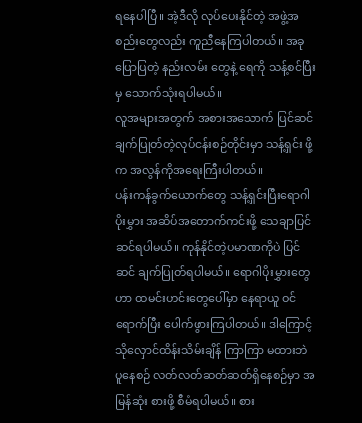ရနေပါပြီ။ အဲ့ဒီလို လုပ်ပေးနိုင်တဲ့ အဖွဲ့အစည်းတွေလည်း ကူညီနေကြပါတယ်။ အခုပြောပြတဲ့ နည်းလမ်း တွေနဲ့ ရေကို သန့်စင်ပြီးမှ သောက်သုံးရပါမယ်။
လူအများအတွက် အစားအသောက် ပြင်ဆင်ချက်ပြုတ်တဲ့လုပ်ငန်းစဉ်တိုင်းမှာ သန့်ရှင်း ဖို့က အလွန်ကိုအရေးကြီးပါတယ်။
ပန်းကန်ခွက်ယောက်တွေ သန့်ရှင်းပြီးရောဂါပိုးမွှား အဆိပ်အတောက်ကင်းဖို့ သေချာပြင်ဆင်ရပါမယ်။ ကုန်နိုင်တဲ့ပမာဏကိုပဲ ပြင်ဆင် ချက်ပြုတ်ရပါမယ်။ ရောဂါပိုးမွှားတွေဟာ ထမင်းဟင်းတွေပေါ်မှာ နေရာယူ ဝင်ရောက်ပြီး ပေါက်ဖွားကြပါတယ်။ ဒါကြောင့် သိုလှောင်ထိန်းသိမ်းချိန် ကြာကြာ မထားဘဲ ပူနေစဉ် လတ်လတ်ဆတ်ဆတ်ရှိနေစဉ်မှာ အမြန်ဆုံး စားဖို့ စီမံရပါမယ်။ စား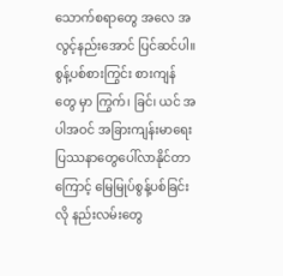သောက်စရာတွေ အလေ အလွင့်နည်းအောင် ပြင်ဆင်ပါ။
စွန့်ပစ်စားကြွင်း စားကျန်တွေ မှာ ကြွက်၊ ခြင်၊ ယင် အပါအဝင် အခြားကျန်းမာရေး ပြဿနာတွေပေါ်လာနိုင်တာကြောင့် မြေမြုပ်စွန့်ပစ်ခြင်းလို နည်းလမ်းတွေ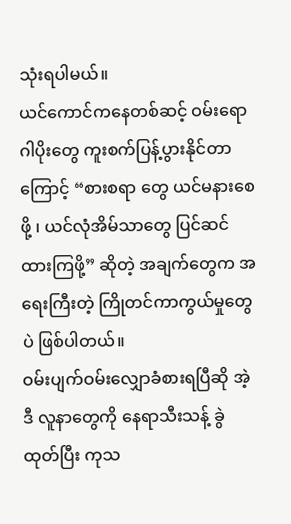သုံးရပါမယ်။
ယင်ကောင်ကနေတစ်ဆင့် ဝမ်းရောဂါပိုးတွေ ကူးစက်ပြန့်ပွားနိုင်တာကြောင့် “စားစရာ တွေ ယင်မနားစေဖို့ ၊ ယင်လုံအိမ်သာတွေ ပြင်ဆင်ထားကြဖို့” ဆိုတဲ့ အချက်တွေက အရေးကြီးတဲ့ ကြိုတင်ကာကွယ်မှုတွေပဲ ဖြစ်ပါတယ်။
ဝမ်းပျက်ဝမ်းလျှောခံစားရပြီဆို အဲ့ဒီ လူနာတွေကို နေရာသီးသန့် ခွဲထုတ်ပြီး ကုသ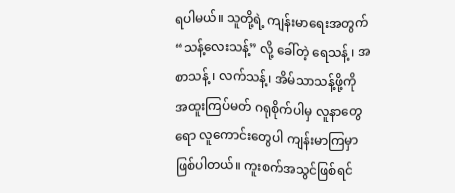ရပါမယ်။ သူတို့ရဲ့ ကျန်းမာရေးအတွက် “သန့်လေးသန့်” လို့ ခေါ်တဲ့ ရေသန့် ၊ အစာသန့် ၊ လက်သန့်၊ အိမ်သာသန့်ဖို့ကို အထူးကြပ်မတ် ဂရုစိုက်ပါမှ လူနာတွေရော လူကောင်းတွေပါ ကျန်းမာကြမှာဖြစ်ပါတယ်။ ကူးစက်အသွင်ဖြစ်ရင်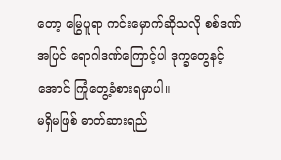တော့ မြွေပူရာ ကင်းမှောက်ဆိုသလို စစ်ဒဏ်အပြင် ရောဂါဒဏ်ကြောင့်ပါ ဒုက္ခတွေနင့်အောင် ကြုံတွေ့ခံစားရမှာပါ။
မရှိမဖြစ် ဓာတ်ဆားရည်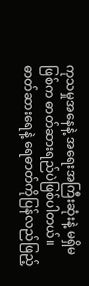ကုသမှုအနေနဲ့ အရေးအကြီးဆုံးနဲ့ မရှိမဖြစ်က ဓာတ်ဆားရည်ပဲဖြစ်ပါတယ်။ ဓာတ်ဆားရေနဲ့ ရေဓာတ်ကိုပြန်လည်ဖြည့်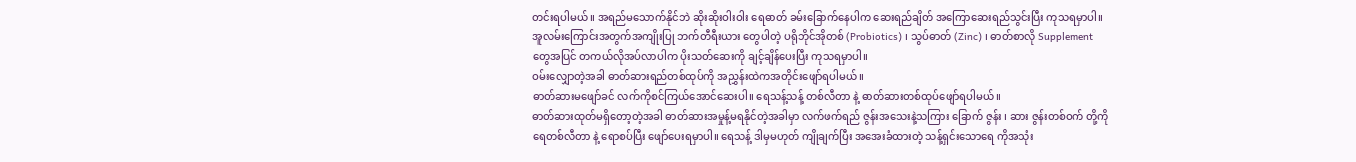တင်းရပါမယ်။ အရည်မသောက်နိုင်ဘဲ ဆိုးဆိုးဝါးဝါး ရေဓာတ် ခမ်းခြောက်နေပါက ဆေးရည်ချိတ် အကြောဆေးရည်သွင်းပြီး ကုသရမှာပါ။
အူလမ်းကြောင်းအတွက်အကျိုးပြု ဘက်တီရီးယား တွေပါတဲ့ ပရိုဘိုင်အိုတစ် (Probiotics) ၊ သွပ်ဓာတ် (Zinc) ၊ ဓာတ်စာလို Supplement တွေအပြင် တကယ်လိုအပ်လာပါက ပိုးသတ်ဆေးကို ချင့်ချိန်ပေးပြီး ကုသရမှာပါ။
ဝမ်းလျှောတဲ့အခါ ဓာတ်ဆားရည်တစ်ထုပ်ကို အညွှန်းထဲကအတိုင်းဖျော်ရပါမယ်။
ဓာတ်ဆားမဖျော်ခင် လက်ကိုစင်ကြယ်အောင်ဆေးပါ။ ရေသန့်သန့် တစ်လီတာ နဲ့ ဓာတ်ဆားတစ်ထုပ်ဖျော်ရပါမယ်။
ဓာတ်ဆားထုတ်မရှိတော့တဲ့အခါ ဓာတ်ဆားအမှုန့်မရနိုင်တဲ့အခါမှာ လက်ဖက်ရည် ဇွန်းအသေးနဲ့သကြား ခြောက် ဇွန်း ၊ ဆား ဇွန်းတစ်ဝက် တို့ကို ရေတစ်လီတာ နဲ့ ရောစပ်ပြီး ဖျော်ပေးရမှာပါ။ ရေသန့် ဒါမှမဟုတ် ကျိုချက်ပြီး အအေးခံထားတဲ့ သန့်ရှင်းသောရေ ကိုအသုံး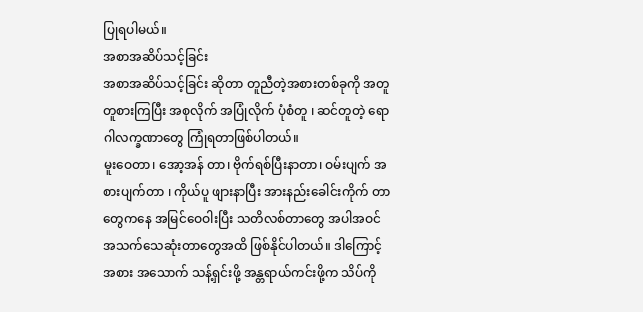ပြုရပါမယ်။
အစာအဆိပ်သင့်ခြင်း
အစာအဆိပ်သင့်ခြင်း ဆိုတာ တူညီတဲ့အစားတစ်ခုကို အတူတူစားကြပြီး အစုလိုက် အပြုံလိုက် ပုံစံတူ ၊ ဆင်တူတဲ့ ရောဂါလက္ခဏာတွေ ကြုံရတာဖြစ်ပါတယ်။
မူးဝေတာ၊ အော့အန် တာ၊ ဗိုက်ရစ်ပြီးနာတာ၊ ဝမ်းပျက် အစားပျက်တာ ၊ ကိုယ်ပူ ဖျားနာပြီး အားနည်းခေါင်းကိုက် တာတွေကနေ အမြင်ဝေဝါးပြီး သတိလစ်တာတွေ အပါအဝင် အသက်သေဆုံးတာတွေအထိ ဖြစ်နိုင်ပါတယ်။ ဒါကြောင့် အစား အသောက် သန့်ရှင်းဖို့ အန္တရာယ်ကင်းဖို့က သိပ်ကို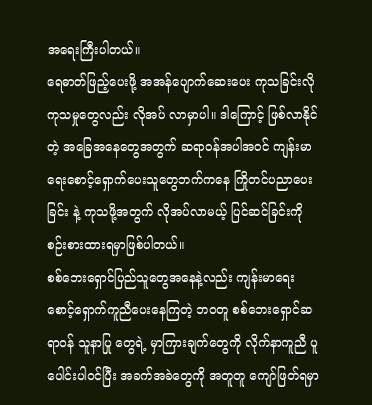အရေးကြီးပါတယ်။
ရေဓာတ်ဖြည့်ပေးဖို့ အအန်ပျောက်ဆေးပေး ကုသခြင်းလို ကုသမှုတွေလည်း လိုအပ် လာမှာပါ။ ဒါကြောင့် ဖြစ်လာနိုင်တဲ့ အခြေအနေတွေအတွက် ဆရာဝန်အပါအဝင် ကျန်းမာရေးစောင့်ရှောက်ပေးသူတွေဘက်ကနေ ကြိုတင်ပညာပေးခြင်း နဲ့ ကုသဖို့အတွက် လိုအပ်လာမယ့် ပြင်ဆင်ခြင်းကို စဉ်းစားထားရမှာဖြစ်ပါတယ်။
စစ်ဘေးရှောင်ပြည်သူတွေအနေနဲ့လည်း ကျန်းမာရေးစောင့်ရှောက်ကူညီပေးနေကြတဲ့ ဘဝတူ စစ်ဘေးရှောင်ဆရာဝန် သူနာပြု တွေရဲ့ မှာကြားချက်တွေကို လိုက်နာကူညီ ပူပေါင်းပါဝင်ပြီး အခက်အခဲတွေကို အတူတူ ကျော်ဖြတ်ရမှာ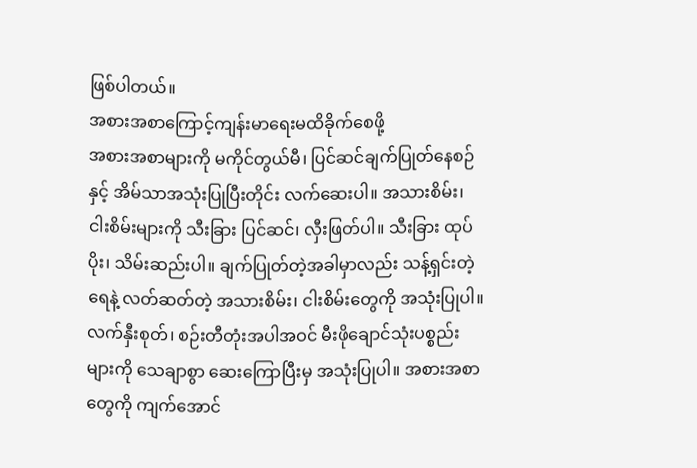ဖြစ်ပါတယ်။
အစားအစာကြောင့်ကျန်းမာရေးမထိခိုက်စေဖို့
အစားအစာများကို မကိုင်တွယ်မီ၊ ပြင်ဆင်ချက်ပြုတ်နေစဉ်နှင့် အိမ်သာအသုံးပြုပြီးတိုင်း လက်ဆေးပါ။ အသားစိမ်း၊ ငါးစိမ်းများကို သီးခြား ပြင်ဆင်၊ လှီးဖြတ်ပါ။ သီးခြား ထုပ်ပိုး၊ သိမ်းဆည်းပါ။ ချက်ပြုတ်တဲ့အခါမှာလည်း သန့်ရှင်းတဲ့ရေနဲ့ လတ်ဆတ်တဲ့ အသားစိမ်း၊ ငါးစိမ်းတွေကို အသုံးပြုပါ။
လက်နှီးစုတ်၊ စဉ်းတီတုံးအပါအဝင် မီးဖိုချောင်သုံးပစ္စည်းများကို သေချာစွာ ဆေးကြောပြီးမှ အသုံးပြုပါ။ အစားအစာတွေကို ကျက်အောင်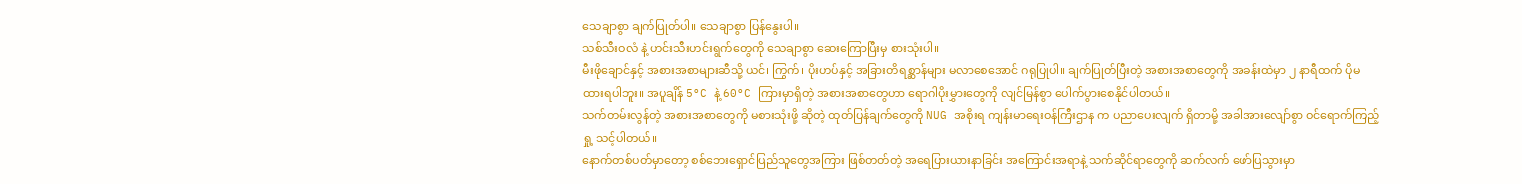သေချာစွာ ချက်ပြုတ်ပါ။ သေချာစွာ ပြန်နွေးပါ။
သစ်သီးဝလံ နဲ့ ဟင်းသီးဟင်းရွက်တွေကို သေချာစွာ ဆေးကြောပြီးမှ စားသုံးပါ။
မီးဖိုချောင်နှင့် အစားအစာများဆီသို့ ယင်၊ ကြွက်၊ ပိုးဟပ်နှင့် အခြားတိရစ္ဆာန်များ မလာစေအောင် ဂရုပြုပါ။ ချက်ပြုတ်ပြီးတဲ့ အစားအစာတွေကို အခန်းထဲမှာ ၂ နာရီထက် ပိုမထားရပါဘူး။ အပူချိန် 5°C နဲ့ 60°C ကြားမှာရှိတဲ့ အစားအစာတွေဟာ ရောဂါပိုးမွှားတွေကို လျင်မြန်စွာ ပေါက်ပွားစေနိုင်ပါတယ်။
သက်တမ်းလွန်တဲ့ အစားအစာတွေကို မစားသုံးဖို့ ဆိုတဲ့ ထုတ်ပြန်ချက်တွေကို NUG အစိုးရ ကျန်းမာရေးဝန်ကြီးဌာန က ပညာပေးလျက် ရှိတာမို့ အခါအားလျော်စွာ ဝင်ရောက်ကြည့်ရှု့ သင့်ပါတယ်။
နောက်တစ်ပတ်မှာတော့ စစ်ဘေးရှောင်ပြည်သူတွေအကြား ဖြစ်တတ်တဲ့ အရေပြားယားနာခြင်း အကြောင်းအရာနဲ့ သက်ဆိုင်ရာတွေကို ဆက်လက် ဖော်ပြသွားမှာ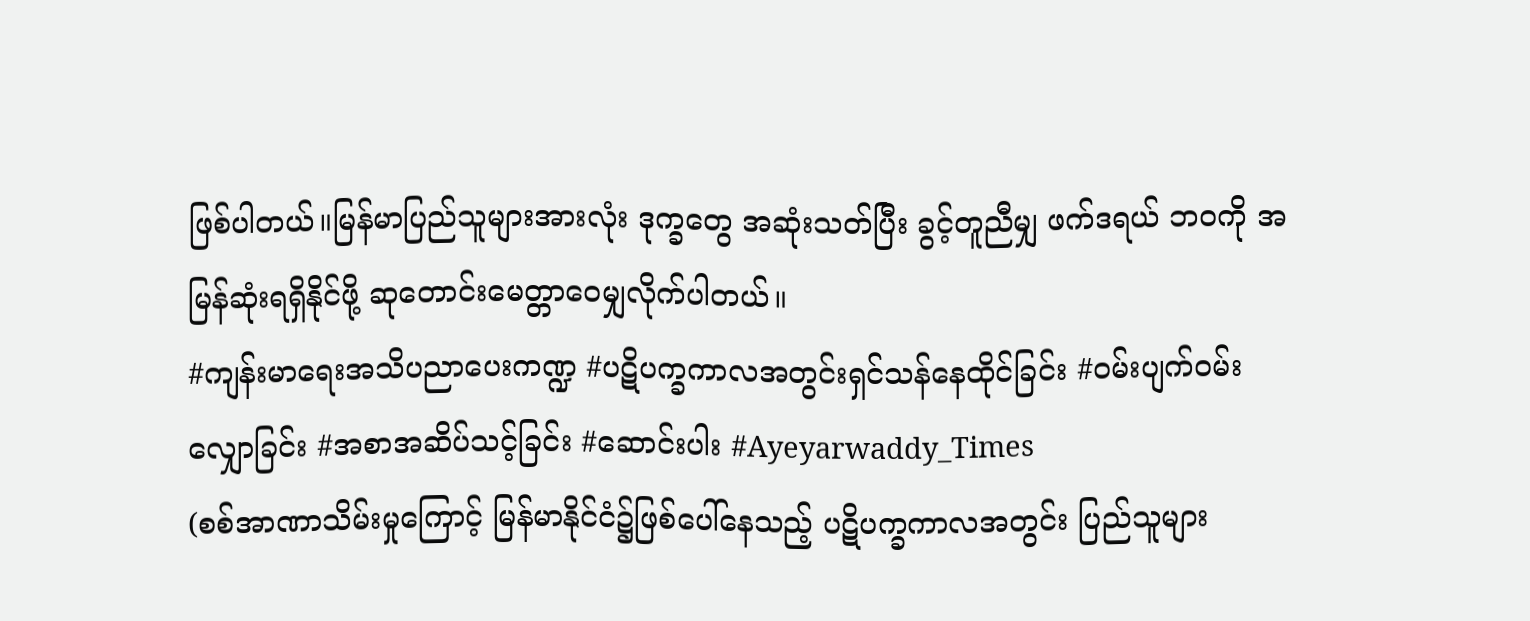ဖြစ်ပါတယ်။မြန်မာပြည်သူများအားလုံး ဒုက္ခတွေ အဆုံးသတ်ပြီး ခွင့်တူညီမျှ ဖက်ဒရယ် ဘဝကို အမြန်ဆုံးရရှိနိုင်ဖို့ ဆုတောင်းမေတ္တာဝေမျှလိုက်ပါတယ်။
#ကျန်းမာရေးအသိပညာပေးကဏ္ဍ #ပဋိပက္ခကာလအတွင်းရှင်သန်နေထိုင်ခြင်း #ဝမ်းပျက်ဝမ်းလျှောခြင်း #အစာအဆိပ်သင့်ခြင်း #ဆောင်းပါး #Ayeyarwaddy_Times
(စစ်အာဏာသိမ်းမှုကြောင့် မြန်မာနိုင်ငံ၌ဖြစ်ပေါ်နေသည့် ပဋိပက္ခကာလအတွင်း ပြည်သူများ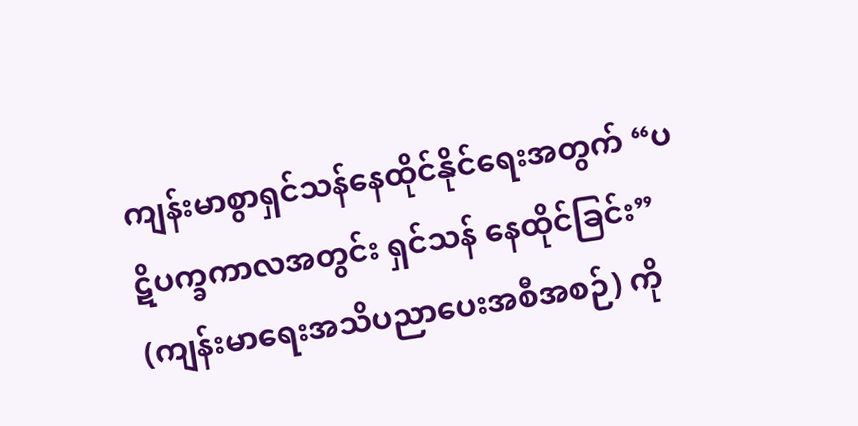ကျန်းမာစွာရှင်သန်နေထိုင်နိုင်ရေးအတွက် “ပဋိပက္ခကာလအတွင်း ရှင်သန် နေထိုင်ခြင်း” (ကျန်းမာရေးအသိပညာပေးအစီအစဉ်) ကို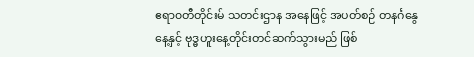ဧရာ၀တီတိုင်းမ် သတင်းဌာန အနေဖြင့် အပတ်စဉ် တနင်္ဂနွေနေ့နှင့် ဗုဒ္ဓဟူးနေ့တိုင်းတင်ဆက်သွားမည် ဖြစ်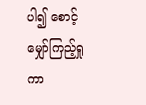ပါ၍ စောင့်မျှော်ကြည့်ရှုကာ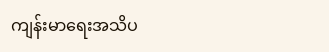ကျန်းမာရေးအသိပ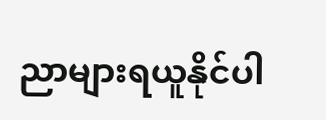ညာများရယူနိုင်ပါ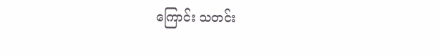ကြောင်း သတင်း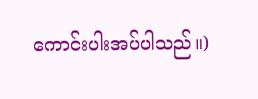ကောင်းပါးအပ်ပါသည်။)